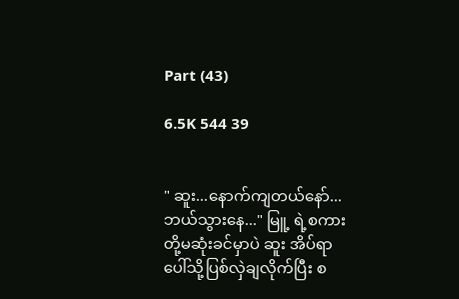Part (43)

6.5K 544 39


" ဆူး...နောက်ကျ‌တယ်နော်...ဘယ်သွား‌နေ..." မြူ့ ရဲ့စကားတို့မဆုံးခင်မှာပဲ ဆူး အိပ်ရာပေါ်သို့ပြစ်လှဲချလိုက်ပြီး စ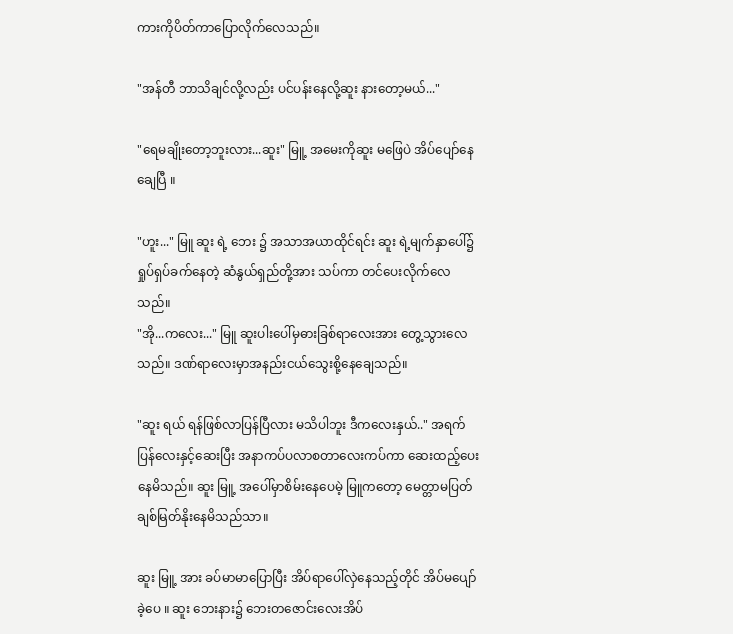ကားကိုပိတ်ကာပြောလိုက်လေသည်။

"အန်တီ ဘာသိချင်လို့လည်း ပင်ပန်းနေလို့ဆူး နားတော့မယ်..."

"ရေမချိုးတော့ဘူးလား...ဆူး" မြူ့ အမေးကိုဆူး မဖြေပဲ အိပ်ပျော်နေချေပြီ ။

"ဟူး..." မြူ ဆူး ရဲ့ ဘေး ၌ အသာအယာထိုင်ရင်း ဆူး ရဲ့မျက်နှာပေါ်၌ရှုပ်ရှပ်ခက်နေတဲ့ ဆံနွယ်ရှည်တို့အား သပ်ကာ တင်ပေးလိုက်လေသည်။
"အို...ကလေး..." မြူ ဆူးပါးပေါ်မှဓားခြစ်ရာလေးအား တွေ့သွားလေသည်။ ဒဏ်ရာလေးမှာအနည်းငယ်သွေးစို့နေချေသည်။

"ဆူး ရယ် ရန်ဖြစ်လာပြန်ပြီလား မသိပါဘူး ဒီကလေးနှယ်.." အရက်ပြန်လေးနှင့်ဆေးပြီး အနာကပ်ပလာစတာလေးကပ်ကာ ဆေးထည့်ပေးနေမိသည်။ ဆူး မြူ့ အပေါ်မှာစိမ်းနေပေမဲ့ မြူကတော့ မေတ္တာမပြတ် ချစ်မြတ်နိုးနေမိသည်သာ။

ဆူး မြူ့ အား ခပ်မာမာပြောပြီး အိပ်ရာပေါ်လှဲနေသည့်တိုင် အိပ်မပျော်ခဲ့ပေ ။ ဆူး ဘေးနား၌ ဘေးတဇောင်းလေးအိပ်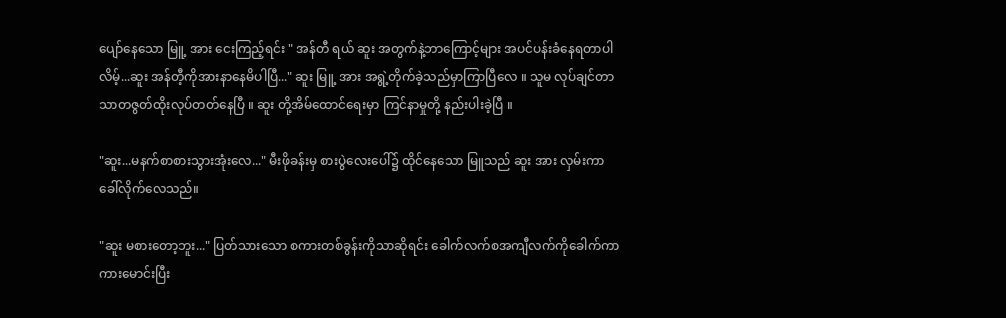ပျော်နေသော မြူ့ အား ငေးကြည့်ရင်း " အန်တီ ရယ် ဆူး အတွက်နဲ့ဘာကြောင့်များ အပင်ပန်းခံနေရတာပါလိမ့်...ဆူး အန်တီ့ကိုအားနာနေမိပါပြီ..." ဆူး မြူ့ အား အရွဲ့တိုက်ခဲ့သည်မှာကြာပြီလေ ။ သူမ လုပ်ချင်တာသာတဇွတ်ထိုးလုပ်တတ်နေပြီ ။ ဆူး တို့အိမ်ထောင်ရေးမှာ ကြင်နာမှုတို့ နည်းပါးခဲ့ပြီ ။

"ဆူး...မနက်စာစားသွားအုံးလေ..." မီးဖိုခန်းမှ စားပွဲလေးပေါ်၌ ထိုင်နေသော မြူသည် ဆူး အား လှမ်းကာ ခေါ်လိုက်လေသည်။

"ဆူး မစားတော့ဘူး..." ပြတ်သားသော စကားတစ်ခွန်းကိုသာဆိုရင်း ခေါက်လက်စအကျီ‌လက်ကိုခေါက်ကာ ကားမောင်းပြီး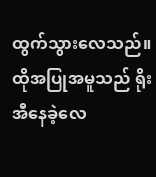ထွက်သွားလေသည်။ ထိုအပြုအမူသည် ရိုးအီနေခဲ့လေ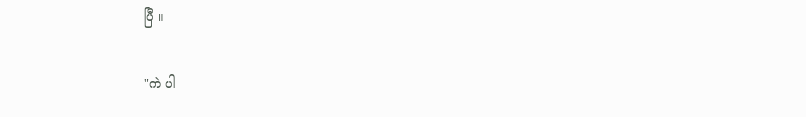ပြီ ။

"ကဲ ပါ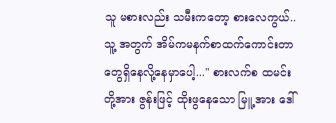သူ မစားလည်း သမီးကတော့ စားလေကွယ်..သူ့ အတွက် အိမ်ကမနက်စာထက်ကောင်းတာတွေရှိနေလို့နေမှာပေါ့..." စားလက်စ ထမင်းတို့အား ဇွန်းဖြင့် ထိုးဖွနေသော မြူ့ အား ဒေါ်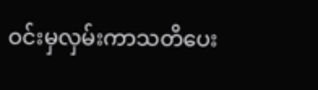ဝင်းမှလှမ်းကာသတိပေး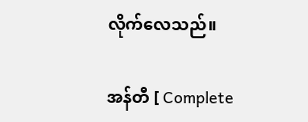လိုက်လေသည်။

အန်တီ [ Complete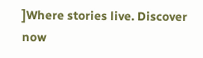]Where stories live. Discover now